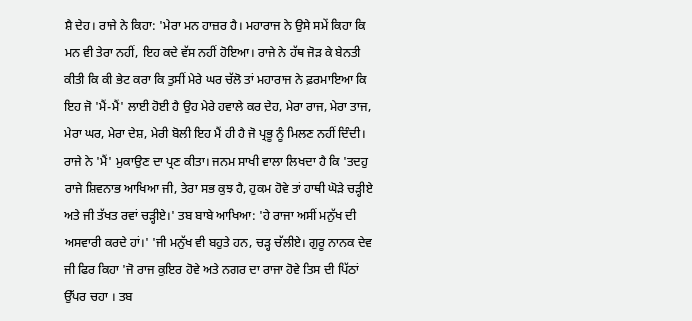ਸ਼ੈ ਦੇਹ। ਰਾਜੇ ਨੇ ਕਿਹਾ: 'ਮੇਰਾ ਮਨ ਹਾਜ਼ਰ ਹੈ। ਮਹਾਰਾਜ ਨੇ ਉਸੇ ਸਮੇਂ ਕਿਹਾ ਕਿ ਮਨ ਵੀ ਤੇਰਾ ਨਹੀਂ, ਇਹ ਕਦੇ ਵੱਸ ਨਹੀਂ ਹੋਇਆ। ਰਾਜੇ ਨੇ ਹੱਥ ਜੋੜ ਕੇ ਬੇਨਤੀ ਕੀਤੀ ਕਿ ਕੀ ਭੇਟ ਕਰਾ ਕਿ ਤੁਸੀਂ ਮੇਰੇ ਘਰ ਚੱਲੋ ਤਾਂ ਮਹਾਰਾਜ ਨੇ ਫ਼ਰਮਾਇਆ ਕਿ ਇਹ ਜੋ 'ਮੈਂ-ਮੈਂ' ਲਾਈ ਹੋਈ ਹੈ ਉਹ ਮੇਰੇ ਹਵਾਲੇ ਕਰ ਦੇਹ, ਮੇਰਾ ਰਾਜ, ਮੇਰਾ ਤਾਜ, ਮੇਰਾ ਘਰ, ਮੇਰਾ ਦੇਸ਼, ਮੇਰੀ ਬੋਲੀ ਇਹ ਮੈਂ ਹੀ ਹੈ ਜੋ ਪ੍ਰਭੂ ਨੂੰ ਮਿਲਣ ਨਹੀਂ ਦਿੰਦੀ। ਰਾਜੇ ਨੇ 'ਮੈਂ' ਮੁਕਾਉਣ ਦਾ ਪ੍ਰਣ ਕੀਤਾ। ਜਨਮ ਸਾਖੀ ਵਾਲਾ ਲਿਖਦਾ ਹੈ ਕਿ 'ਤਦਹੁ ਰਾਜੇ ਸ਼ਿਵਨਾਭ ਆਖਿਆ ਜੀ, ਤੇਰਾ ਸਭ ਕੁਝ ਹੈ, ਹੁਕਮ ਹੋਵੇ ਤਾਂ ਹਾਥੀ ਘੋੜੇ ਚੜ੍ਹੀਏ ਅਤੇ ਜੀ ਤੱਖਤ ਰਵਾਂ ਚੜ੍ਹੀਏ।' ਤਬ ਬਾਬੇ ਆਖਿਆ: 'ਹੇ ਰਾਜਾ ਅਸੀਂ ਮਨੁੱਖ ਦੀ ਅਸਵਾਰੀ ਕਰਦੇ ਹਾਂ।' 'ਜੀ ਮਨੁੱਖ ਵੀ ਬਹੁਤੇ ਹਨ, ਚੜ੍ਹ ਚੱਲੀਏ। ਗੁਰੂ ਨਾਨਕ ਦੇਵ ਜੀ ਫਿਰ ਕਿਹਾ 'ਜੋ ਰਾਜ ਕੁਇਰ ਹੋਵੇ ਅਤੇ ਨਗਰ ਦਾ ਰਾਜਾ ਹੋਵੇ ਤਿਸ ਦੀ ਪਿੱਠਾਂ ਉੱਪਰ ਚਹਾ । ਤਬ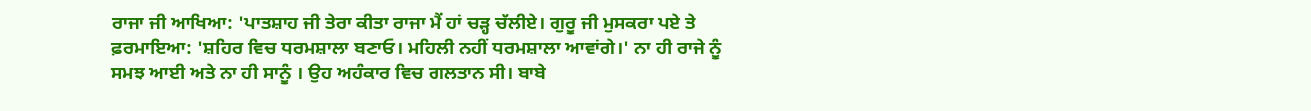ਰਾਜਾ ਜੀ ਆਖਿਆ: 'ਪਾਤਸ਼ਾਹ ਜੀ ਤੇਰਾ ਕੀਤਾ ਰਾਜਾ ਮੈਂ ਹਾਂ ਚੜ੍ਹ ਚੱਲੀਏ। ਗੁਰੂ ਜੀ ਮੁਸਕਰਾ ਪਏ ਤੇ ਫ਼ਰਮਾਇਆ: 'ਸ਼ਹਿਰ ਵਿਚ ਧਰਮਸ਼ਾਲਾ ਬਣਾਓ। ਮਹਿਲੀ ਨਹੀਂ ਧਰਮਸ਼ਾਲਾ ਆਵਾਂਗੇ।' ਨਾ ਹੀ ਰਾਜੇ ਨੂੰ ਸਮਝ ਆਈ ਅਤੇ ਨਾ ਹੀ ਸਾਨੂੰ । ਉਹ ਅਹੰਕਾਰ ਵਿਚ ਗਲਤਾਨ ਸੀ। ਬਾਬੇ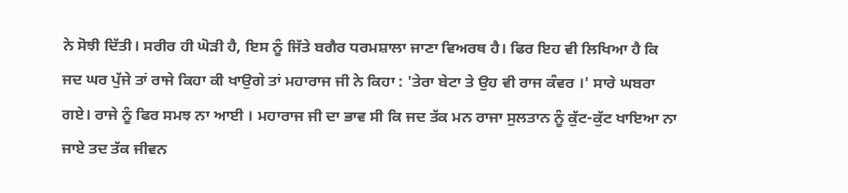ਨੇ ਸੋਝੀ ਦਿੱਤੀ। ਸਰੀਰ ਹੀ ਘੋੜੀ ਹੈ, ਇਸ ਨੂੰ ਜਿੱਤੇ ਬਗੈਰ ਧਰਮਸ਼ਾਲਾ ਜਾਣਾ ਵਿਅਰਥ ਹੈ। ਫਿਰ ਇਹ ਵੀ ਲਿਖਿਆ ਹੈ ਕਿ ਜਦ ਘਰ ਪੁੱਜੇ ਤਾਂ ਰਾਜੇ ਕਿਹਾ ਕੀ ਖਾਉਗੇ ਤਾਂ ਮਹਾਰਾਜ ਜੀ ਨੇ ਕਿਹਾ : 'ਤੇਰਾ ਬੇਟਾ ਤੇ ਉਹ ਵੀ ਰਾਜ ਕੰਵਰ ।' ਸਾਰੇ ਘਬਰਾ ਗਏ। ਰਾਜੇ ਨੂੰ ਫਿਰ ਸਮਝ ਨਾ ਆਈ । ਮਹਾਰਾਜ ਜੀ ਦਾ ਭਾਵ ਸੀ ਕਿ ਜਦ ਤੱਕ ਮਨ ਰਾਜਾ ਸੁਲਤਾਨ ਨੂੰ ਕੁੱਟ-ਕੁੱਟ ਖਾਇਆ ਨਾ ਜਾਏ ਤਦ ਤੱਕ ਜੀਵਨ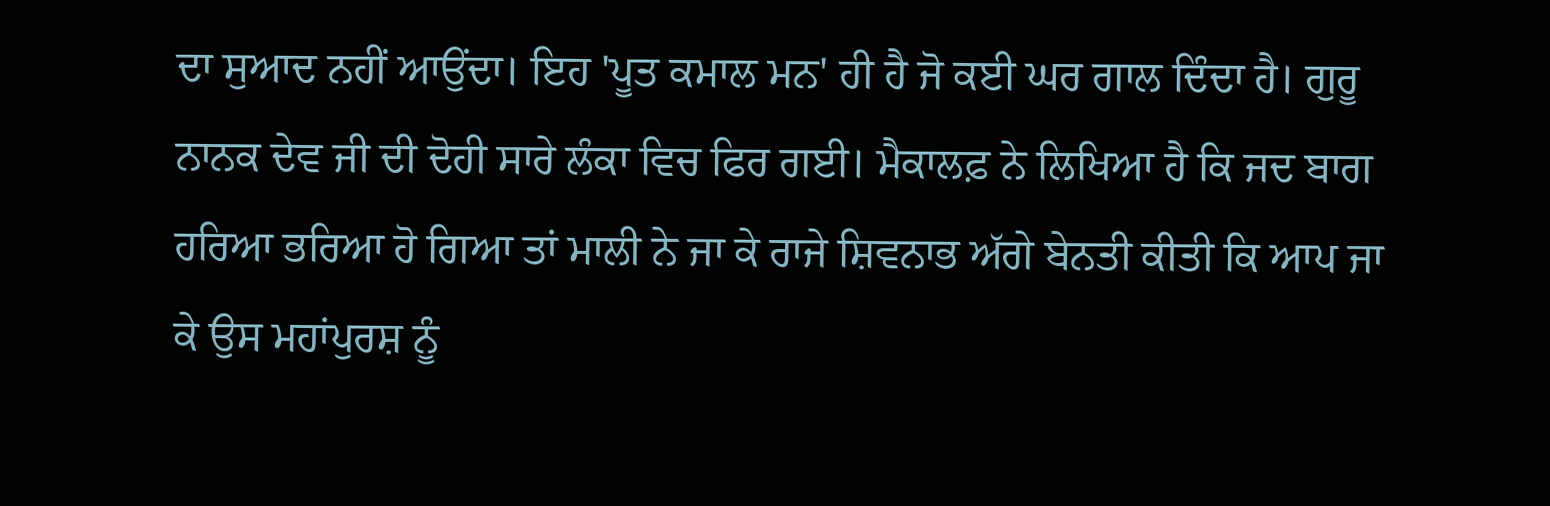ਦਾ ਸੁਆਦ ਨਹੀਂ ਆਉਂਦਾ। ਇਹ 'ਪੂਤ ਕਮਾਲ ਮਨ' ਹੀ ਹੈ ਜੋ ਕਈ ਘਰ ਗਾਲ ਦਿੰਦਾ ਹੈ। ਗੁਰੂ ਨਾਨਕ ਦੇਵ ਜੀ ਦੀ ਦੋਹੀ ਸਾਰੇ ਲੰਕਾ ਵਿਚ ਫਿਰ ਗਈ। ਮੈਕਾਲਫ਼ ਨੇ ਲਿਖਿਆ ਹੈ ਕਿ ਜਦ ਬਾਗ ਹਰਿਆ ਭਰਿਆ ਹੋ ਗਿਆ ਤਾਂ ਮਾਲੀ ਨੇ ਜਾ ਕੇ ਰਾਜੇ ਸ਼ਿਵਨਾਭ ਅੱਗੇ ਬੇਨਤੀ ਕੀਤੀ ਕਿ ਆਪ ਜਾ ਕੇ ਉਸ ਮਹਾਂਪੁਰਸ਼ ਨੂੰ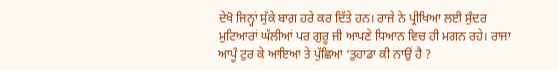ਦੇਖੋ ਜਿਨ੍ਹਾਂ ਸੁੱਕੇ ਬਾਗ਼ ਹਰੇ ਕਰ ਦਿੱਤੇ ਹਨ। ਰਾਜੇ ਨੇ ਪ੍ਰੀਖਿਆ ਲਈ ਸੁੰਦਰ ਮੁਟਿਆਰਾਂ ਘੱਲੀਆਂ ਪਰ ਗੁਰੂ ਜੀ ਆਪਣੇ ਧਿਆਨ ਵਿਚ ਹੀ ਮਗਨ ਰਹੇ। ਰਾਜਾ ਆਪੂੰ ਟੁਰ ਕੇ ਆਇਆ ਤੇ ਪੁੱਛਿਆ ‘ਤੁਹਾਡਾ ਕੀ ਨਾਉਂ ਹੈ ?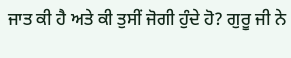ਜਾਤ ਕੀ ਹੈ ਅਤੇ ਕੀ ਤੁਸੀਂ ਜੋਗੀ ਹੁੰਦੇ ਹੋ? ਗੁਰੂ ਜੀ ਨੇ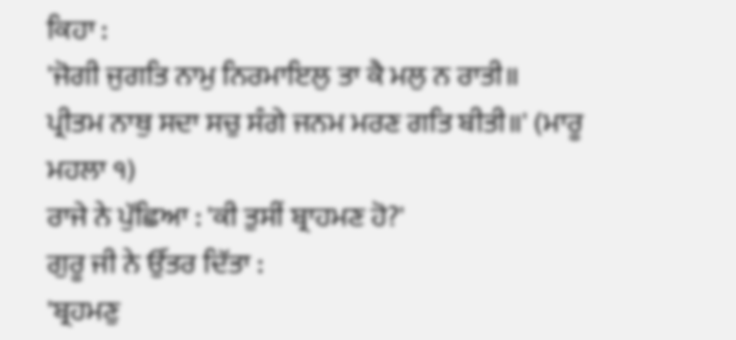ਕਿਹਾ :
'ਜੋਗੀ ਜੁਗਤਿ ਨਾਮੁ ਨਿਰਮਾਇਲੁ ਤਾ ਕੈ ਮਲੁ ਨ ਰਾਤੀ॥
ਪ੍ਰੀਤਮ ਨਾਥੁ ਸਦਾ ਸਚੁ ਸੰਗੇ ਜਨਮ ਮਰਣ ਗਤਿ ਬੀਤੀ॥' (ਮਾਰੂ ਮਹਲਾ ੧)
ਰਾਜੇ ਨੇ ਪੁੱਛਿਆ : 'ਕੀ ਤੁਸੀਂ ਬ੍ਰਾਹਮਣ ਹੋ?'
ਗੁਰੂ ਜੀ ਨੇ ਉੱਤਰ ਦਿੱਤਾ :
'ਬ੍ਰਹਮਣੁ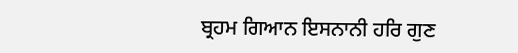ਬ੍ਰਹਮ ਗਿਆਨ ਇਸਨਾਨੀ ਹਰਿ ਗੁਣ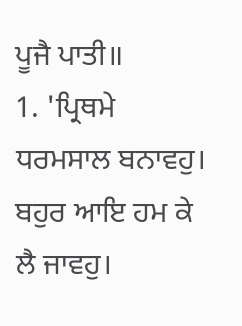ਪੂਜੈ ਪਾਤੀ॥
1. 'ਪ੍ਰਿਥਮੇ ਧਰਮਸਾਲ ਬਨਾਵਹੁ। ਬਹੁਰ ਆਇ ਹਮ ਕੇ ਲੈ ਜਾਵਹੁ।